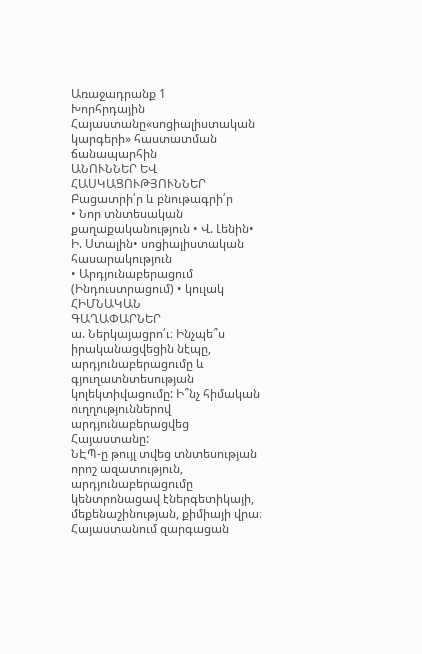Առաջադրանք 1
Խորհրդային Հայաստանը«սոցիալիստական կարգերի» հաստատման ճանապարհին
ԱՆՈՒՆՆԵՐ ԵՎ ՀԱՍԿԱՑՈՒԹՅՈՒՆՆԵՐ
Բացատրի՛ր և բնութագրի՛ր
• Նոր տնտեսական քաղաքականություն • Վ. Լենին• Ի. Ստալին• սոցիալիստական հասարակություն
• Արդյունաբերացում (Ինդուստրացում) • կուլակ
ՀԻՄՆԱԿԱՆ
ԳԱՂԱՓԱՐՆԵՐ
ա. Ներկայացրո՛ւ։ Ինչպե՞ս իրականացվեցին նէպը,
արդյունաբերացումը և գյուղատնտեսության կոլեկտիվացումը: Ի՞նչ հիմական ուղղություններով արդյունաբերացվեց Հայաստանը:
ՆԷՊ-ը թույլ տվեց տնտեսության որոշ ազատություն, արդյունաբերացումը կենտրոնացավ էներգետիկայի, մեքենաշինության, քիմիայի վրա։ Հայաստանում զարգացան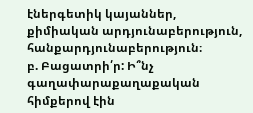էներգետիկ կայաններ, քիմիական արդյունաբերություն, հանքարդյունաբերություն։
բ. Բացատրի՛ր: Ի՞նչ գաղափարաքաղաքական հիմքերով էին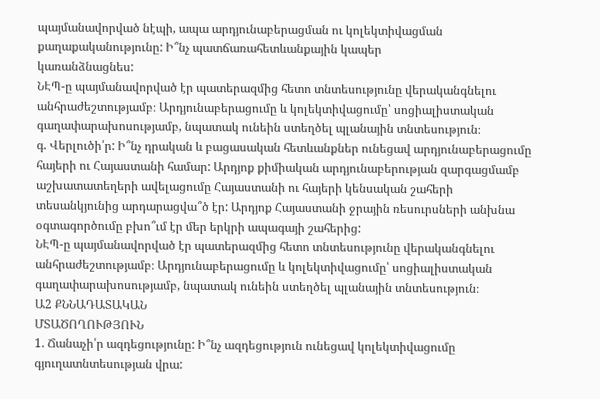պայմանավորված նէպի, ապա արդյունաբերացման ու կոլեկտիվացման քաղաքականությունը: Ի՞նչ պատճառահետևանքային կապեր
կառանձնացնես:
ՆԷՊ-ը պայմանավորված էր պատերազմից հետո տնտեսությունը վերականգնելու անհրաժեշտությամբ։ Արդյունաբերացումը և կոլեկտիվացումը՝ սոցիալիստական գաղափարախոսությամբ, նպատակ ունեին ստեղծել պլանային տնտեսություն։
գ. Վերլուծի՛ր: Ի՞նչ դրական և բացասական հետևանքներ ունեցավ արդյունաբերացումը հայերի ու Հայաստանի համար: Արդյոք քիմիական արդյունաբերության զարգացմամբ աշխատատեղերի ավելացումը Հայաստանի ու հայերի կենսական շահերի
տեսանկյունից արդարացվա՞ծ էր: Արդյոք Հայաստանի ջրային ռեսուրսների անխնա օգտագործումը բխո՞ւմ էր մեր երկրի ապագայի շահերից:
ՆԷՊ-ը պայմանավորված էր պատերազմից հետո տնտեսությունը վերականգնելու անհրաժեշտությամբ։ Արդյունաբերացումը և կոլեկտիվացումը՝ սոցիալիստական գաղափարախոսությամբ, նպատակ ունեին ստեղծել պլանային տնտեսություն։
Ա2 ՔՆՆԱԴԱՏԱԿԱՆ
ՄՏԱԾՈՂՈՒԹՅՈՒՆ
1. Ճանաչի՛ր ազդեցությունը: Ի՞նչ ազդեցություն ունեցավ կոլեկտիվացումը գյուղատնտեսության վրա: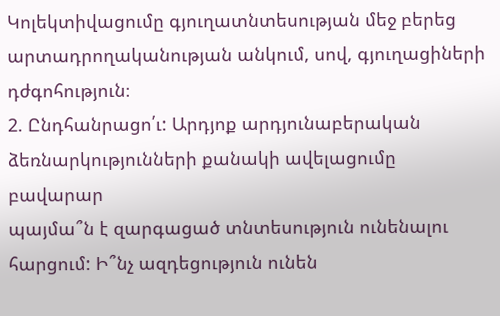Կոլեկտիվացումը գյուղատնտեսության մեջ բերեց արտադրողականության անկում, սով, գյուղացիների դժգոհություն։
2. Ընդհանրացո՛ւ: Արդյոք արդյունաբերական ձեռնարկությունների քանակի ավելացումը բավարար
պայմա՞ն է զարգացած տնտեսություն ունենալու
հարցում: Ի՞նչ ազդեցություն ունեն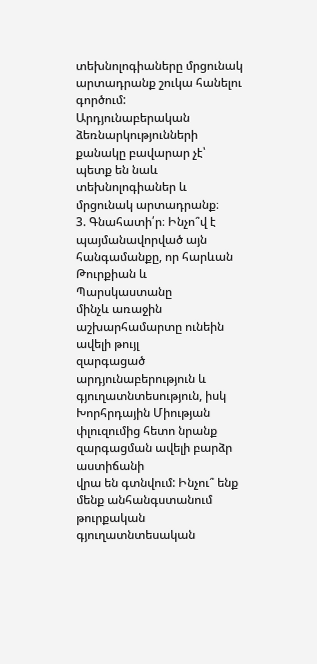տեխնոլոգիաները մրցունակ արտադրանք շուկա հանելու գործում:
Արդյունաբերական ձեռնարկությունների քանակը բավարար չէ՝ պետք են նաև տեխնոլոգիաներ և մրցունակ արտադրանք։
3. Գնահատի՛ր։ Ինչո՞վ է պայմանավորված այն հանգամանքը, որ հարևան Թուրքիան և Պարսկաստանը
մինչև առաջին աշխարհամարտը ունեին ավելի թույլ
զարգացած արդյունաբերություն և գյուղատնտեսություն, իսկ Խորհրդային Միության փլուզումից հետո նրանք զարգացման ավելի բարձր աստիճանի
վրա են գտնվում: Ինչու՞ ենք մենք անհանգստանում
թուրքական գյուղատնտեսական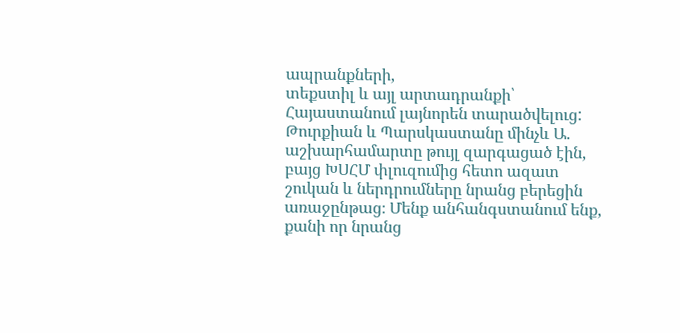ապրանքների,
տեքստիլ և այլ արտադրանքի՝ Հայաստանում լայնորեն տարածվելուց:
Թուրքիան և Պարսկաստանը մինչև Ա. աշխարհամարտը թույլ զարգացած էին, բայց ԽՍՀՄ փլուզումից հետո ազատ շուկան և ներդրումները նրանց բերեցին առաջընթաց։ Մենք անհանգստանում ենք, քանի որ նրանց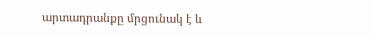արտադրանքը մրցունակ է և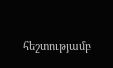հեշտությամբ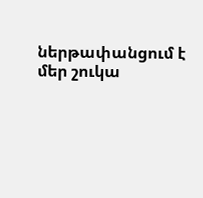ներթափանցում է մեր շուկա